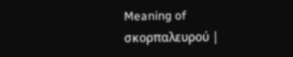Meaning of σκορπαλευρού |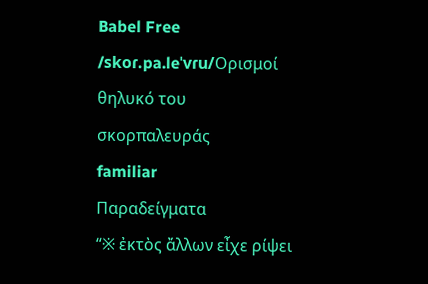Babel Free
/skoɾ.pa.leˈvɾu/Ορισμοί
θηλυκό του σκορπαλευράς
familiar
Παραδείγματα
“※ ἐκτὸς ἄλλων εἶχε ρίψει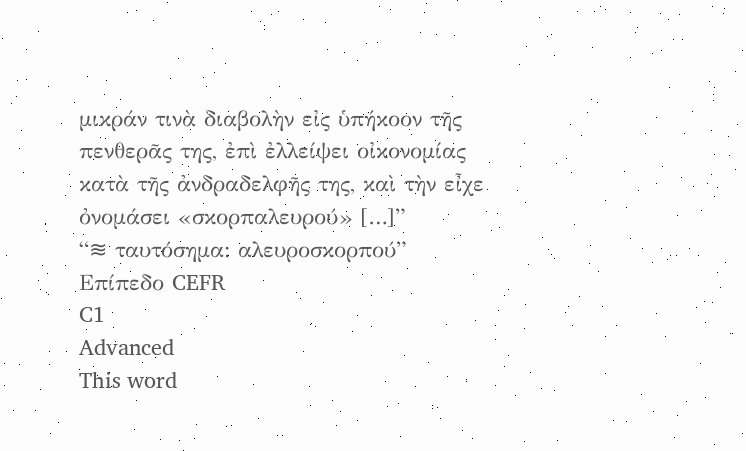μικράν τινὰ διαβολὴν εἰς ὑπήκοον τῆς πενθερᾶς της, ἐπὶ ἐλλείψει οἰκονομίας κατὰ τῆς ἀνδραδελφῆς της, καὶ τὴν εἶχε ὀνομάσει «σκορπαλευρού» […]”
“≋ ταυτόσημα: αλευροσκορπού”
Επίπεδο CEFR
C1
Advanced
This word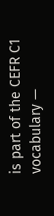is part of the CEFR C1 vocabulary —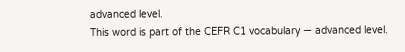advanced level.
This word is part of the CEFR C1 vocabulary — advanced level.